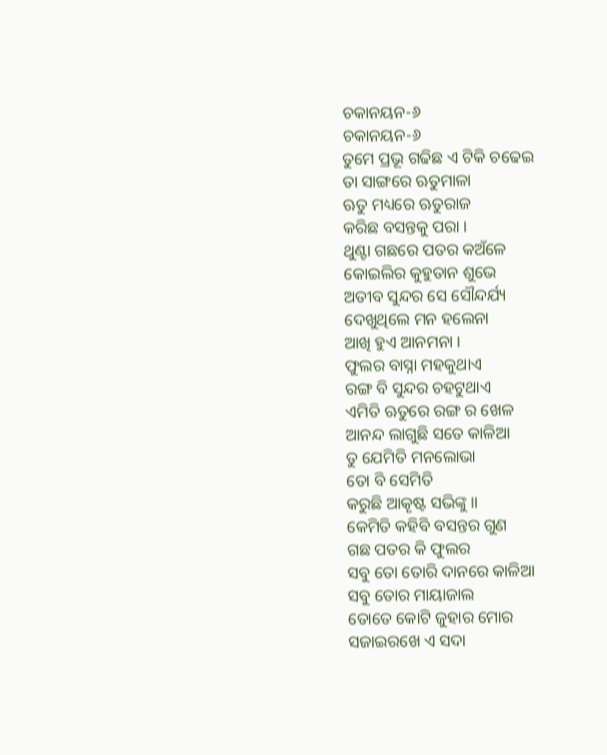ଚକାନୟନ-୬
ଚକାନୟନ-୬
ତୁମେ ପ୍ରଭୂ ଗଢିଛ ଏ ଟିକି ଚଢେଇ
ତା ସାଙ୍ଗରେ ଋତୁମାଳା
ଋତୁ ମଧ୍ୟରେ ଋତୁରାଜ
କରିଛ ବସନ୍ତକୁ ପରା ।
ଥୁଣ୍ଟା ଗଛରେ ପତର କଅଁଳେ
କୋଇଲିର କୁହୁତାନ ଶୁଭେ
ଅତୀବ ସୁନ୍ଦର ସେ ସୌନ୍ଦର୍ଯ୍ୟ
ଦେଖୁଥିଲେ ମନ ହଲେନା
ଆଖି ହୁଏ ଆନମନା ।
ଫୁଲର ବାସ୍ନା ମହକୁଥାଏ
ରଙ୍ଗ ବି ସୁନ୍ଦର ଚହଟୁଥାଏ
ଏମିତି ଋତୁରେ ରଙ୍ଗ ର ଖେଳ
ଆନନ୍ଦ ଲାଗୁଛି ସତେ କାଳିଆ
ତୁ ଯେମିତି ମନଲୋଭା
ତୋ ବି ସେମିତି
କରୁଛି ଆକୄଷ୍ଟ ସଭିଙ୍କୁ ॥
କେମିତି କହିବି ବସନ୍ତର ଗୁଣ
ଗଛ ପତର କି ଫୁଲର
ସବୁ ତୋ ତୋରି ଦାନରେ କାଳିଆ
ସବୁ ତୋର ମାୟାଜାଲ
ତୋତେ କୋଟି ଜୁହାର ମୋର
ସଜାଇରଖେ ଏ ସଦା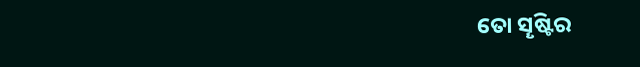ତୋ ସୄଷ୍ଟିର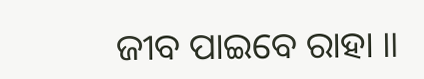ଜୀବ ପାଇବେ ରାହା ॥